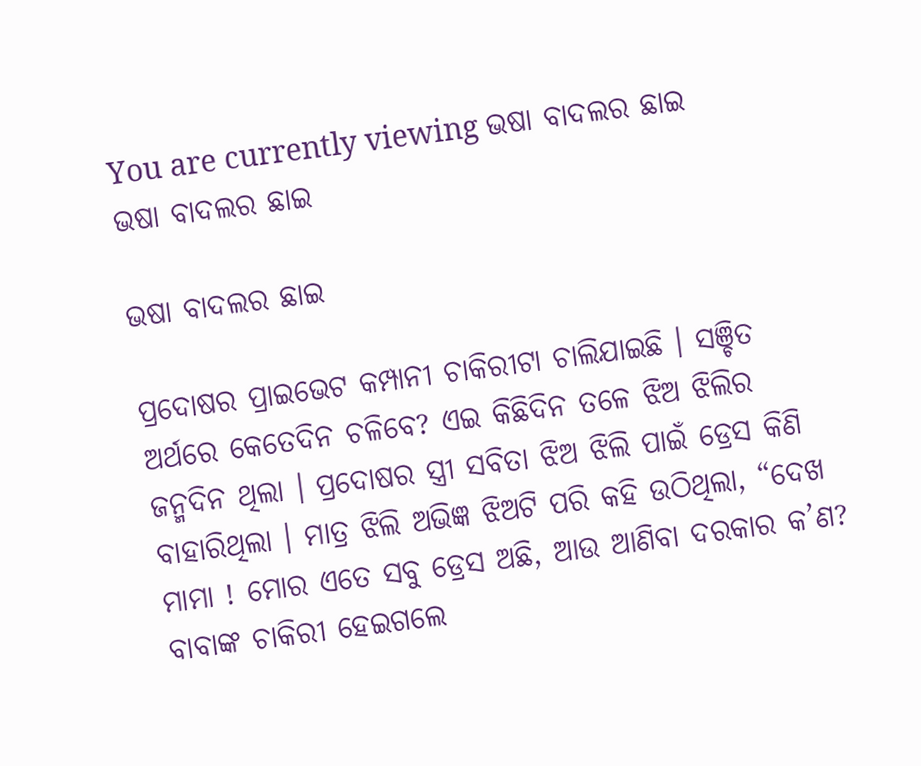You are currently viewing ଭଷା ବାଦଲର ଛାଇ
ଭଷା ବାଦଲର ଛାଇ

ଭଷା ବାଦଲର ଛାଇ

ପ୍ରଦୋଷର ପ୍ରାଇଭେଟ କମ୍ପାନୀ ଚାକିରୀଟା ଚାଲିଯାଇଛି । ସଞ୍ଚିତ ଅର୍ଥରେ କେତେଦିନ ଚଳିବେ? ଏଇ କିଛିଦିନ ତଳେ ଝିଅ ଝିଲିର ଜନ୍ମଦିନ ଥିଲା । ପ୍ରଦୋଷର ସ୍ତ୍ରୀ ସବିତା ଝିଅ ଝିଲି ପାଇଁ ଡ୍ରେସ କିଣି ବାହାରିଥିଲା । ମାତ୍ର ଝିଲି ଅଭିଜ୍ଞ ଝିଅଟି ପରି କହି ଉଠିଥିଲା, “ଦେଖ ମାମା ! ମୋର ଏତେ ସବୁ ଡ୍ରେସ ଅଛି, ଆଉ ଆଣିବା ଦରକାର କ’ଣ? ବାବାଙ୍କ ଚାକିରୀ ହେଇଗଲେ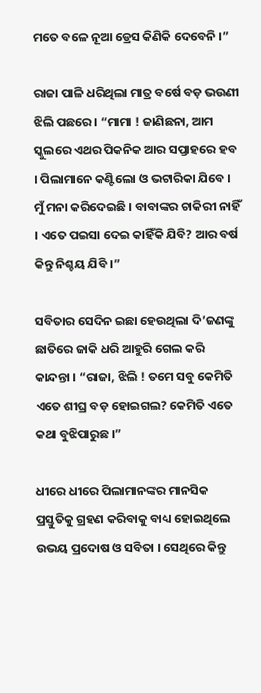ମତେ ବଳେ ନୂଆ ଡ୍ରେସ କିଣିକି ଦେବେନି ।”

ରାଜା ପାଳି ଧରିଥିଲା ମାତ୍ର ବର୍ଷେ ବଡ଼ ଭଉଣୀ ଝିଲି ପଛରେ । “ମାମା ! ଜାଣିଛନା, ଆମ ସ୍କୁଲରେ ଏଥର ପିକନିକ ଆର ସପ୍ତାହରେ ହବ । ପିଲାମାନେ କଣ୍ଟିଲୋ ଓ ଭଟାରିକା ଯିବେ । ମୁଁ ମନା କରିଦେଇଛି । ବାବାଙ୍କର ଚାକିରୀ ନାହିଁ । ଏତେ ପଇସା ଦେଇ କାହିଁକି ଯିବି? ଆର ବର୍ଷ କିନ୍ତୁ ନିଶ୍ଚୟ ଯିବି ।”

ସବିତାର ସେଦିନ ଇଛା ହେଉଥିଲା ଦି’ଜଣଙ୍କୁ ଛାତିରେ ଜାକି ଧରି ଆହୁରି ଗେଲ କରି କାନ୍ଦନ୍ତା । “ରାଜା, ଝିଲି ! ତମେ ସବୁ କେମିତି ଏତେ ଶୀଘ୍ର ବଡ଼ ହୋଇଗଲ? କେମିତି ଏତେ କଥା ବୁଝିପାରୁଛ ।”

ଧୀରେ ଧୀରେ ପିଲାମାନଙ୍କର ମାନସିକ ପ୍ରସ୍ତୁତିକୁ ଗ୍ରହଣ କରିବାକୁ ବାଧ୍ୟ ହୋଇଥିଲେ ଉଭୟ ପ୍ରଦୋଷ ଓ ସବିତା । ସେଥିରେ କିନ୍ତୁ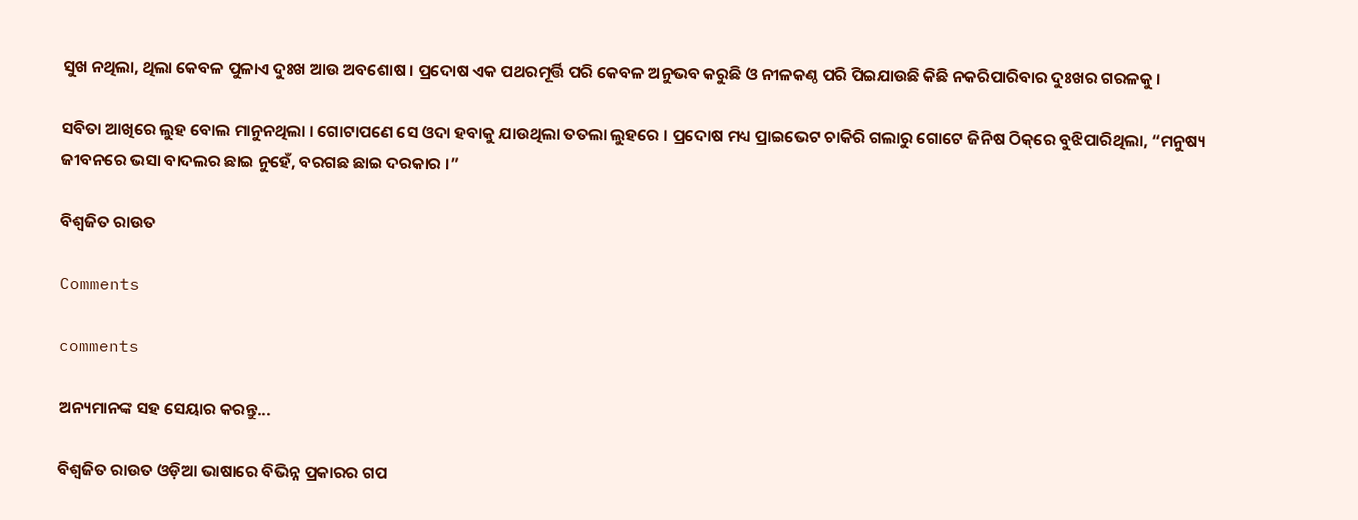ସୁଖ ନଥିଲା, ଥିଲା କେବଳ ପୁଳାଏ ଦୁଃଖ ଆଉ ଅବଶୋଷ । ପ୍ରଦୋଷ ଏକ ପଥରମୂର୍ତ୍ତି ପରି କେବଳ ଅନୁଭବ କରୁଛି ଓ ନୀଳକଣ୍ଠ ପରି ପିଇଯାଉଛି କିଛି ନକରିପାରିବାର ଦୁଃଖର ଗରଳକୁ ।

ସବିତା ଆଖିରେ ଲୁହ ବୋଲ ମାନୁନଥିଲା । ଗୋଟାପଣେ ସେ ଓଦା ହବାକୁ ଯାଉଥିଲା ତତଲା ଲୁହରେ । ପ୍ରଦୋଷ ମଧ୍ୟ ପ୍ରାଇଭେଟ ଚାକିରି ଗଲାରୁ ଗୋଟେ ଜିନିଷ ଠିକ୍‌ରେ ବୁଝିପାରିଥିଲା, “ମନୁଷ୍ୟ ଜୀବନରେ ଭସା ବାଦଲର ଛାଇ ନୁହେଁ, ବରଗଛ ଛାଇ ଦରକାର ।”

ବିଶ୍ୱଜିତ ରାଉତ

Comments

comments

ଅନ୍ୟମାନଙ୍କ ସହ ସେୟାର କରନ୍ତୁ...

ବିଶ୍ୱଜିତ ରାଉତ ଓଡ଼ିଆ ଭାଷାରେ ବିଭିନ୍ନ ପ୍ରକାରର ଗପ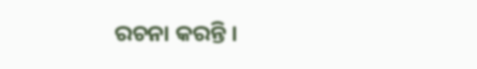ରଚନା କରନ୍ତି ।